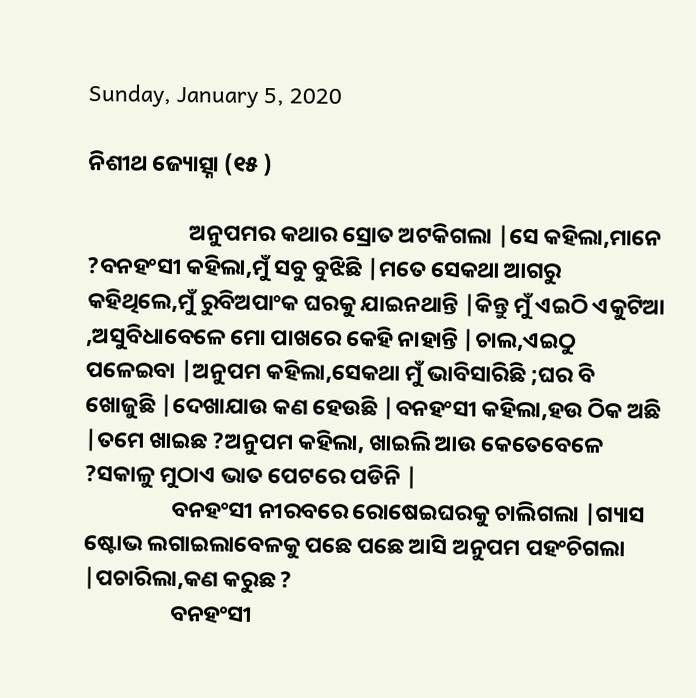Sunday, January 5, 2020

ନିଶୀଥ ଜ୍ୟୋତ୍ସ୍ନା (୧୫ )

                    ଅନୁପମର କଥାର ସ୍ରୋତ ଅଟକିଗଲା |ସେ କହିଲା,ମାନେ ?ବନହଂସୀ କହିଲା,ମୁଁ ସବୁ ବୁଝିଛି |ମତେ ସେକଥା ଆଗରୁ କହିଥିଲେ,ମୁଁ ରୁବିଅପାଂକ ଘରକୁ ଯାଇନଥାନ୍ତି |କିନ୍ତୁ ମୁଁ ଏଇଠି ଏକୁଟିଆ ,ଅସୁବିଧାବେଳେ ମୋ ପାଖରେ କେହି ନାହାନ୍ତି |ଚାଲ,ଏଇଠୁ ପଳେଇବା |ଅନୁପମ କହିଲା,ସେକଥା ମୁଁ ଭାବିସାରିଛି ;ଘର ବି ଖୋଜୁଛି |ଦେଖାଯାଉ କଣ ହେଉଛି |ବନହଂସୀ କହିଲା,ହଉ ଠିକ ଅଛି |ତମେ ଖାଇଛ ?ଅନୁପମ କହିଲା, ଖାଇଲି ଆଉ କେତେବେଳେ ?ସକାଳୁ ମୁଠାଏ ଭାତ ପେଟରେ ପଡିନି |
                 ବନହଂସୀ ନୀରବରେ ରୋଷେଇଘରକୁ ଚାଲିଗଲା |ଗ୍ୟାସ ଷ୍ଟୋଭ ଲଗାଇଲାବେଳକୁ ପଛେ ପଛେ ଆସି ଅନୁପମ ପହଂଚିଗଲା |ପଚାରିଲା,କଣ କରୁଛ ?
                 ବନହଂସୀ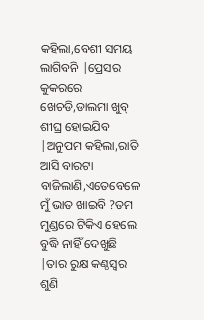କହିଲା,ବେଶୀ ସମୟ ଲାଗିବନି |ପ୍ରେସର କୁକରରେ ଖେଚଡି,ଡାଲମା ଖୁବ୍ ଶୀଘ୍ର ହୋଇଯିବ |ଅନୁପମ କହିଲା,ରାତି ଆସି ବାରଟା ବାଜିଲାଣି,ଏତେବେଳେ ମୁଁ ଭାତ ଖାଇବି ?ତମ ମୁଣ୍ଡରେ ଟିକିଏ ହେଲେ ବୁଦ୍ଧି ନାହିଁ ଦେଖୁଛି |ତାର ରୁକ୍ଷ କଣ୍ଠସ୍ବର ଶୁଣି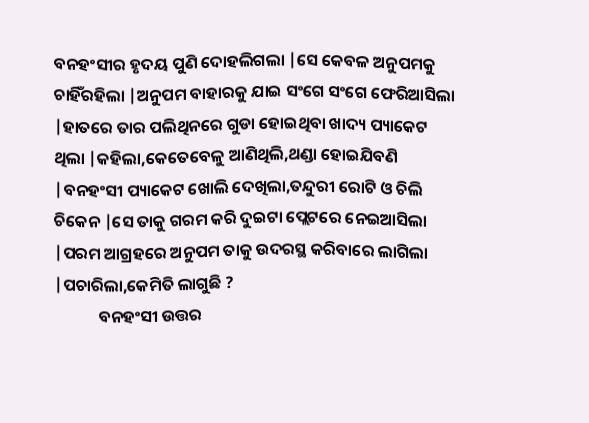ବନହଂସୀର ହୃଦୟ ପୁଣି ଦୋହଲିଗଲା |ସେ କେବଳ ଅନୁପମକୁ ଚାହିଁରହିଲା |ଅନୁପମ ବାହାରକୁ ଯାଇ ସଂଗେ ସଂଗେ ଫେରିଆସିଲା |ହାତରେ ତାର ପଲିଥିନରେ ଗୁଡା ହୋଇଥିବା ଖାଦ୍ୟ ପ୍ୟାକେଟ ଥିଲା |କହିଲା,କେତେବେଳୁ ଆଣିଥିଲି,ଥଣ୍ଡା ହୋଇଯିବଣି |ବନହଂସୀ ପ୍ୟାକେଟ ଖୋଲି ଦେଖିଲା,ତନ୍ଦୁରୀ ରୋଟି ଓ ଚିଲି ଚିକେନ |ସେ ତାକୁ ଗରମ କରି ଦୁଇଟା ପ୍ଲେଟରେ ନେଇଆସିଲା |ପରମ ଆଗ୍ରହରେ ଅନୁପମ ତାକୁ ଉଦରସ୍ଥ କରିବାରେ ଲାଗିଲା |ପଚାରିଲା,କେମିତି ଲାଗୁଛି ?
            ବନହଂସୀ ଉତ୍ତର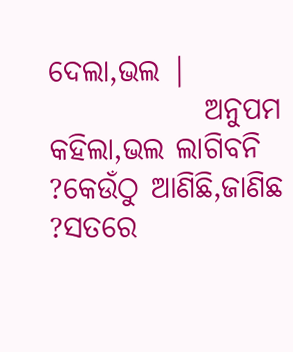ଦେଲା,ଭଲ |
             ଅନୁପମ କହିଲା,ଭଲ ଲାଗିବନି ?କେଉଁଠୁ ଆଣିଛି,ଜାଣିଛ ?ସତରେ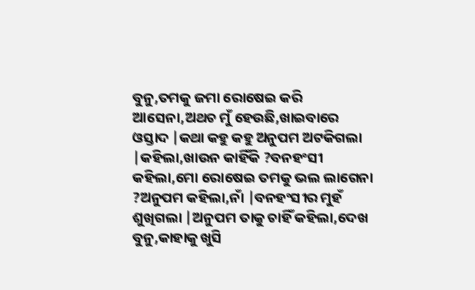ବୁନୁ,ତମକୁ ଜମା ରୋଷେଇ କରି ଆସେନା,ଅଥଚ ମୁଁ ହେଉଛି,ଖାଇବାରେ ଓସ୍ତାଦ |କଥା କହୁ କହୁ ଅନୁପମ ଅଟକିଗଲା |କହିଲା,ଖାଉନ କାହିଁକି ?ବନହଂସୀ କହିଲା,ମୋ ରୋଷେଇ ତମକୁ ଭଲ ଲାଗେନା ?ଅନୁପମ କହିଲା,ନାଁ |ବନହଂସୀର ମୁହଁ ଶୁଖିଗଲା |ଅନୁପମ ତାକୁ ଚାହିଁ କହିଲା,ଦେଖ ବୁନୁ,କାହାକୁ ଖୁସି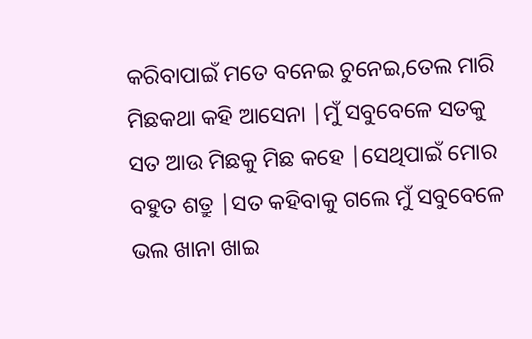କରିବାପାଇଁ ମତେ ବନେଇ ଚୁନେଇ,ତେଲ ମାରି ମିଛକଥା କହି ଆସେନା |ମୁଁ ସବୁବେଳେ ସତକୁ ସତ ଆଉ ମିଛକୁ ମିଛ କହେ |ସେଥିପାଇଁ ମୋର ବହୁତ ଶତ୍ରୁ |ସତ କହିବାକୁ ଗଲେ ମୁଁ ସବୁବେଳେ ଭଲ ଖାନା ଖାଇ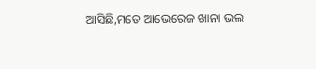ଆସିଛି,ମତେ ଆଭେରେଜ ଖାନା ଭଲ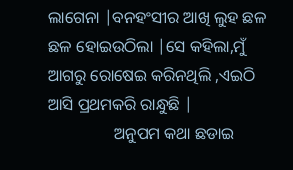ଲାଗେନା |ବନହଂସୀର ଆଖି ଲୁହ ଛଳ ଛଳ ହୋଇଉଠିଲା |ସେ କହିଲା,ମୁଁ ଆଗରୁ ରୋଷେଇ କରିନଥିଲି ,ଏଇଠି ଆସି ପ୍ରଥମକରି ରାନ୍ଧୁଛି |
                ଅନୁପମ କଥା ଛଡାଇ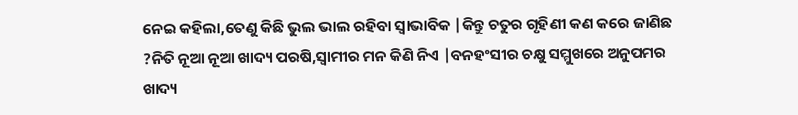ନେଇ କହିଲା,ତେଣୁ କିଛି ଭୁଲ ଭାଲ ରହିବା ସ୍ବାଭାବିକ |କିନ୍ତୁ ଚତୁର ଗୃହିଣୀ କଣ କରେ ଜାଣିଛ ?ନିତି ନୂଆ ନୂଆ ଖାଦ୍ୟ ପରଷି,ସ୍ବାମୀର ମନ କିଣି ନିଏ |ବନହଂସୀର ଚକ୍ଷୁ ସମ୍ମୁଖରେ ଅନୁପମର  ଖାଦ୍ୟ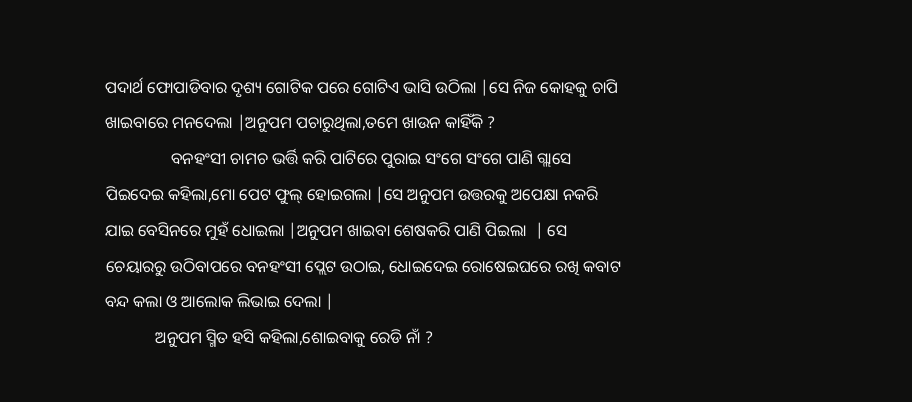ପଦାର୍ଥ ଫୋପାଡିବାର ଦୃଶ୍ୟ ଗୋଟିକ ପରେ ଗୋଟିଏ ଭାସି ଉଠିଲା |ସେ ନିଜ କୋହକୁ ଚାପି ଖାଇବାରେ ମନଦେଲା |ଅନୁପମ ପଚାରୁଥିଲା,ତମେ ଖାଉନ କାହିଁକି ?
                ବନହଂସୀ ଚାମଚ ଭର୍ତ୍ତି କରି ପାଟିରେ ପୁରାଇ ସଂଗେ ସଂଗେ ପାଣି ଗ୍ଲାସେ ପିଇଦେଇ କହିଲା,ମୋ ପେଟ ଫୁଲ୍ ହୋଇଗଲା |ସେ ଅନୁପମ ଉତ୍ତରକୁ ଅପେକ୍ଷା ନକରି ଯାଇ ବେସିନରେ ମୁହଁ ଧୋଇଲା |ଅନୁପମ ଖାଇବା ଶେଷକରି ପାଣି ପିଇଲା  | ସେ ଚେୟାରରୁ ଉଠିବାପରେ ବନହଂସୀ ପ୍ଲେଟ ଉଠାଇ, ଧୋଇଦେଇ ରୋଷେଇଘରେ ରଖି କବାଟ ବନ୍ଦ କଲା ଓ ଆଲୋକ ଲିଭାଇ ଦେଲା |
            ଅନୁପମ ସ୍ମିତ ହସି କହିଲା,ଶୋଇବାକୁ ରେଡି ନାଁ ?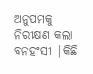ଅନୁପମକୁ ନିରୀକ୍ଷଣ କଲା ବନହଂସୀ |କିଛି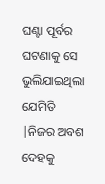ଘଣ୍ଟା ପୂର୍ବର ଘଟଣାକୁ ସେ ଭୁଲିଯାଇଥିଲା ଯେମିତି |ନିଜର ଅବଶ ଦେହକୁ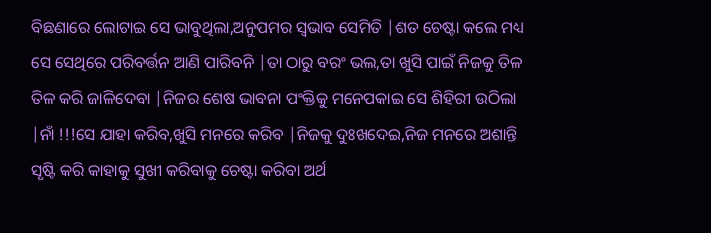ବିଛଣାରେ ଲୋଟାଇ ସେ ଭାବୁଥିଲା,ଅନୁପମର ସ୍ବଭାବ ସେମିତି |ଶତ ଚେଷ୍ଟା କଲେ ମଧ୍ୟ ସେ ସେଥିରେ ପରିବର୍ତ୍ତନ ଆଣି ପାରିବନି |ତା ଠାରୁ ବରଂ ଭଲ,ତା ଖୁସି ପାଇଁ ନିଜକୁ ତିଳ ତିଳ କରି ଜାଳିଦେବା |ନିଜର ଶେଷ ଭାବନା ପଂକ୍ତିକୁ ମନେପକାଇ ସେ ଶିହିରୀ ଉଠିଲା |ନାଁ !!!ସେ ଯାହା କରିବ,ଖୁସି ମନରେ କରିବ |ନିଜକୁ ଦୁଃଖଦେଇ,ନିଜ ମନରେ ଅଶାନ୍ତି ସୃଷ୍ଟି କରି କାହାକୁ ସୁଖୀ କରିବାକୁ ଚେଷ୍ଟା କରିବା ଅର୍ଥ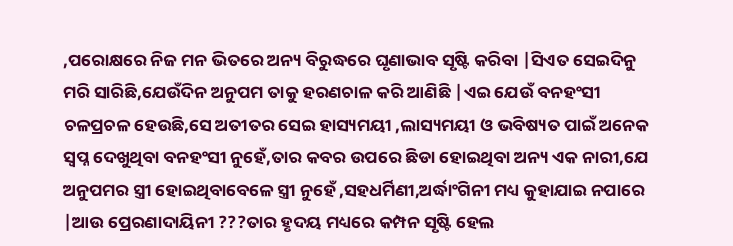,ପରୋକ୍ଷରେ ନିଜ ମନ ଭିତରେ ଅନ୍ୟ ବିରୁଦ୍ଧରେ ଘୃଣାଭାବ ସୃଷ୍ଟି କରିବା |ସିଏତ ସେଇଦିନୁ ମରି ସାରିଛି,ଯେଉଁଦିନ ଅନୁପମ ତାକୁ ହରଣଚାଳ କରି ଆଣିଛି |ଏଇ ଯେଉଁ ବନହଂସୀ ଚଳପ୍ରଚଳ ହେଉଛି,ସେ ଅତୀତର ସେଇ ହାସ୍ୟମୟୀ ,ଲାସ୍ୟମୟୀ ଓ ଭବିଷ୍ୟତ ପାଇଁ ଅନେକ ସ୍ବପ୍ନ ଦେଖୁଥିବା ବନହଂସୀ ନୁହେଁ,ତାର କବର ଉପରେ ଛିଡା ହୋଇଥିବା ଅନ୍ୟ ଏକ ନାରୀ,ଯେ ଅନୁପମର ସ୍ତ୍ରୀ ହୋଇଥିବାବେଳେ ସ୍ତ୍ରୀ ନୁହେଁ ,ସହଧର୍ମିଣୀ,ଅର୍ଦ୍ଧାଂଗିନୀ ମଧ୍ୟ କୁହାଯାଇ ନପାରେ |ଆଉ ପ୍ରେରଣାଦାୟିନୀ ???ତାର ହୃଦୟ ମଧ୍ୟରେ କମ୍ପନ ସୃଷ୍ଟି ହେଲ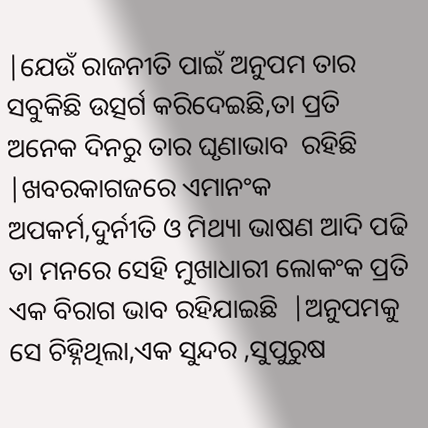|ଯେଉଁ ରାଜନୀତି ପାଇଁ ଅନୁପମ ତାର ସବୁକିଛି ଉତ୍ସର୍ଗ କରିଦେଇଛି,ତା ପ୍ରତି ଅନେକ ଦିନରୁ ତାର ଘୃଣାଭାବ  ରହିଛି |ଖବରକାଗଜରେ ଏମାନଂକ ଅପକର୍ମ,ଦୁର୍ନୀତି ଓ ମିଥ୍ୟା ଭାଷଣ ଆଦି ପଢି ତା ମନରେ ସେହି ମୁଖାଧାରୀ ଲୋକଂକ ପ୍ରତି ଏକ ବିରାଗ ଭାବ ରହିଯାଇଛି  |ଅନୁପମକୁ ସେ ଚିହ୍ନିଥିଲା,ଏକ ସୁନ୍ଦର ,ସୁପୁରୁଷ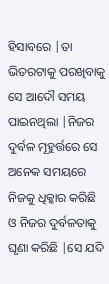ହିସାବରେ |ତା ଭିତରଟାକୁ ପରଖିବାକୁ ସେ ଆଦୌ ସମୟ ପାଇନଥିଲା |ନିଜର ଦୁର୍ବଳ ମୂହୁର୍ତ୍ତରେ ସେ ଅନେକ ସମୟରେ ନିଜକୁ ଧିକ୍କାର କରିଛି ଓ ନିଜର ଦୁର୍ବଳତାକୁ ଘୃଣା କରିଛି |ସେ ଯଦି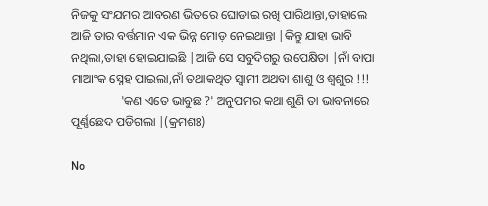ନିଜକୁ ସଂଯମର ଆବରଣ ଭିତରେ ଘୋଡାଇ ରଖି ପାରିଥାନ୍ତା,ତାହାଲେ ଆଜି ତାର ବର୍ତ୍ତମାନ ଏକ ଭିନ୍ନ ମୋଡ଼ ନେଇଥାନ୍ତା |କିନ୍ତୁ ଯାହା ଭାବି ନଥିଲା,ତାହା ହୋଇଯାଇଛି |ଆଜି ସେ ସବୁଦିଗରୁ ଉପେକ୍ଷିତା |ନାଁ ବାପା ମାଆଂକ ସ୍ନେହ ପାଇଲା,ନାଁ ତଥାକଥିତ ସ୍ବାମୀ ଅଥବା ଶାଶୁ ଓ ଶ୍ବଶୁର !!!
                'କଣ ଏତେ ଭାବୁଛ ?' ଅନୁପମର କଥା ଶୁଣି ତା ଭାବନାରେ ପୂର୍ଣ୍ଣଛେଦ ପଡିଗଲା |(କ୍ରମଶଃ)

No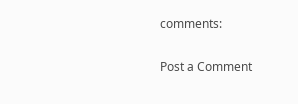comments:

Post a Comment